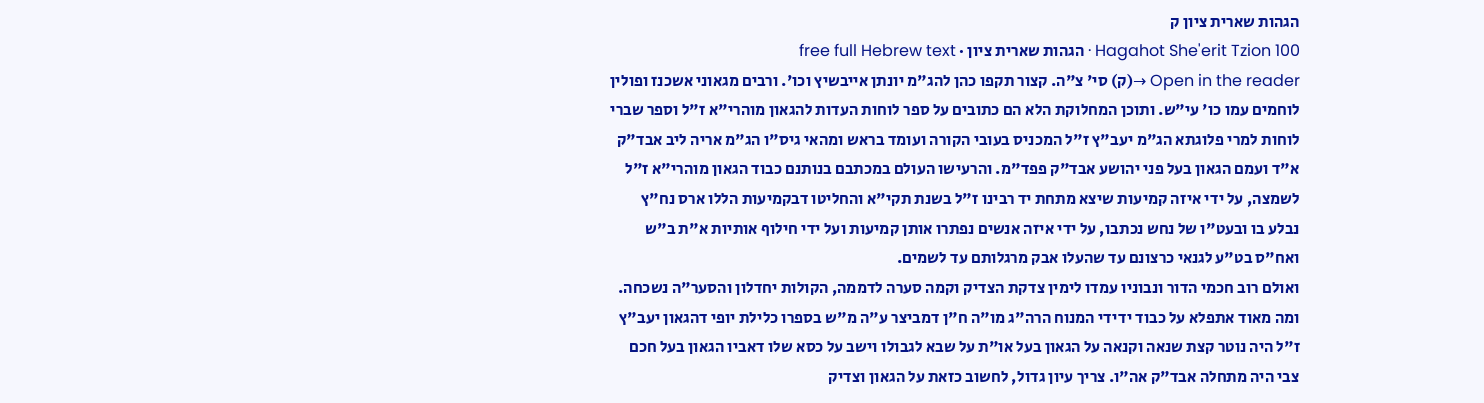הגהות שארית ציון ק
Hagahot She'erit Tzion 100 · הגהות שארית ציון · free full Hebrew text
Open in the reader →(ק) סי' צ"ה. קצור תקפו כהן להג"מ יונתן אייבשיץ וכו'. ורבים מגאוני אשכנז ופולין לוחמים עמו כו' עי"ש. ותוכן המחלוקת הלא הם כתובים על ספר לוחות העדות להגאון מוהרי"א ז"ל וספר שברי לוחות למרי פלוגתא הג"מ יעב"ץ ז"ל המכניס בעובי הקורה ועומד בראש ומהאי גיס"ו הג"מ אריה ליב אבד"ק א"ד ועמם הגאון בעל פני יהושע אבד"ק פפד"מ. והרעישו העולם במכתבם בנותנם כבוד הגאון מוהרי"א ז"ל לשמצה, על ידי איזה קמיעות שיצא מתחת יד רבינו ז"ל בשנת תקי"א והחליטו דבקמיעות הללו ארס נח"ץ נבלע בו ובעט"ו של נחש נכתבו, על ידי איזה אנשים נפתרו אותן קמיעות ועל ידי חילוף אותיות א"ת ב"ש ואח"ס בט"ע לגנאי כרצונם עד שהעלו אבק מרגלותם עד לשמים.
ואולם רוב חכמי הדור ונבוניו עמדו לימין צדקת הצדיק וקמה סערה לדממה, הקולות יחדלון והסער"ה נשכחה.
ומה מאוד אתפלא על כבוד ידידי המנוח הרה"ג מו"ה ח"ן דמביצר ע"ה מ"ש בספרו כלילת יופי דהגאון יעב"ץ ז"ל היה נוטר קצת שנאה וקנאה על הגאון בעל או"ת על שבא לגבולו וישב על כסא שלו דאביו הגאון בעל חכם צבי היה מתחלה אבד"ק אה"ו. צריך עיון גדול, לחשוב כזאת על הגאון וצדיק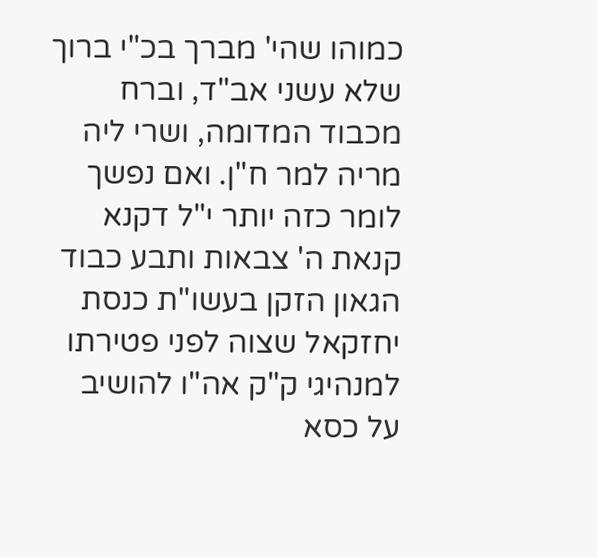כמוהו שהי' מברך בכ"י ברוך שלא עשני אב"ד, וברח מכבוד המדומה, ושרי ליה מריה למר ח"ן. ואם נפשך לומר כזה יותר י"ל דקנא קנאת ה' צבאות ותבע כבוד הגאון הזקן בעשו"ת כנסת יחזקאל שצוה לפני פטירתו למנהיגי ק"ק אה"ו להושיב על כסא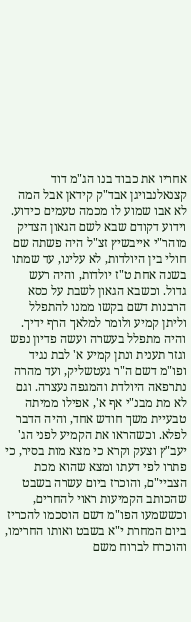אחריו את כבוד בנו הג"מ דוד קצנאלנבויגן אבד"ק קידאן אבל המה לא אבו שמוע לו מכמה טעמים כידוע.
וידוע דקודם שבא לשם הגאון הצדיק מוהר"י אייבשיץ זצ"ל היה פשתה שם חולי בין היולדות, לא עלינו, עד שמתו בשנה אחת ט"ז יולדות, והיה רעש גדול. וכשבא הגאון לשבת על כסא הרבנות דשם בקשו ממנו להתפלל וליתן קמיע ולומר למלאך הרף ידיך. והיה מתפלל בעשרה ועשה פדיון נפש וגזר תענית ונתן קמיע א' לבת נגיד ופו"מ דשם ה"ר געטשליק, ועד מהרה נתרפאה היולדת והמגפה נעצרה. וגם לא מת מבנ"י אף א', אפילו ממיתה טבעיית משך חודש אחד, והיה הדבר לפלא. וכשהראו את הקמיע לפני הג' יעב"ץ וצעק וקרא כי מצא מות בסיר, כי פתרו לפי דעתו ומצא שהוא מכת הצביי"ם, והוכרז ביום עשרה בשבט שהכותב הקמיעות ראוי להחרים, וכששמעו הפו"מ דשם הוסכמו להכריז ביום המחרת י"א בשבט ואותו החרימו, והוכרח לברוח משם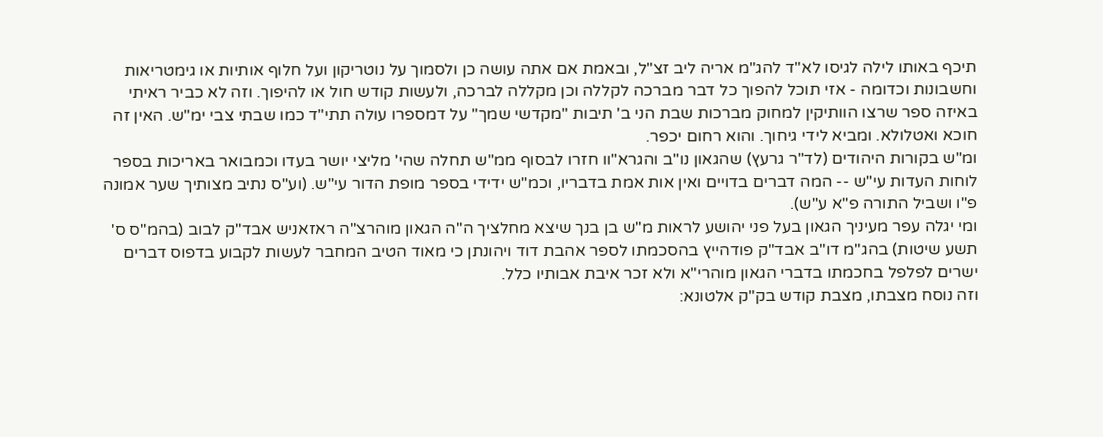תיכף באותו לילה לגיסו לא"ד להג"מ אריה ליב זצ"ל, ובאמת אם אתה עושה כן ולסמוך על נוטריקון ועל חלוף אותיות או גימטריאות וחשבונות וכדומה - אזי תוכל להפוך כל דבר מברכה לקללה וכן מקללה לברכה, ולעשות קודש חול או להיפוך. וזה לא כביר ראיתי באיזה ספר שרצו הוותיקין למחוק מברכות שבת הני ב' תיבות "מקדשי שמך" על דמספרו עולה תתי"ד כמו שבתי צבי ימ"ש. האין זה חוכא ואטלולא. ומביא לידי גיחוך. והוא רחום יכפר.
ומ"ש בקורות היהודים (לד"ר גרעץ) שהגאון נו"ב והגרא"וו חזרו לבסוף ממ"ש תחלה שהי' מליצי יושר בעדו וכמבואר באריכות בספר לוחות העדות עי"ש -- המה דברים בדויים ואין אות אמת בדבריו, וכמ"ש ידידי בספר מופת הדור עי"ש. (וע"ס נתיב מצותיך שער אמונה פ"ו ושביל התורה פ"א ע"ש).
ומי יגלה עפר מעיניך הגאון בעל פני יהושע לראות מ"ש בן בנך שיצא מחלציך ה"ה הגאון מוהרצ"ה ראזאניש אבד"ק לבוב (בהמ"ס ס' תשע שיטות) בהג"מ דו"ב אבד"ק פודהייץ בהסכמתו לספר אהבת דוד ויהונתן כי מאוד הטיב המחבר לעשות לקבוע בדפוס דברים ישרים לפלפל בחכמתו בדברי הגאון מוהרי"א ולא זכר איבת אבותיו כלל.
וזה נוסח מצבתו, מצבת קודש בק"ק אלטונא: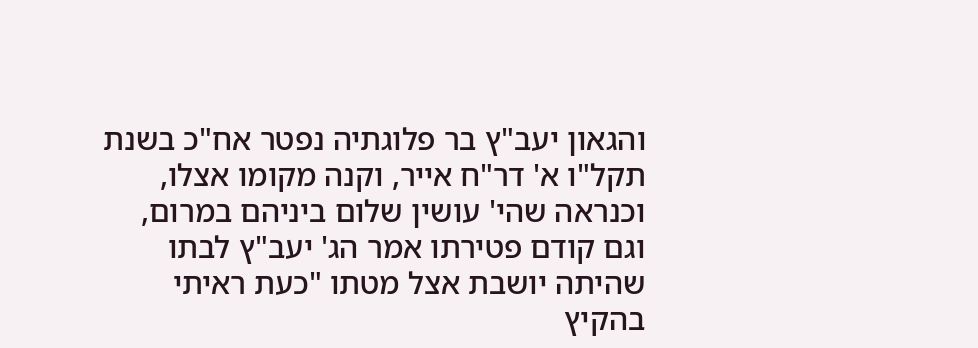והגאון יעב"ץ בר פלוגתיה נפטר אח"כ בשנת תקל"ו א' דר"ח אייר, וקנה מקומו אצלו, וכנראה שהי' עושין שלום ביניהם במרום, וגם קודם פטירתו אמר הג' יעב"ץ לבתו שהיתה יושבת אצל מטתו "כעת ראיתי בהקיץ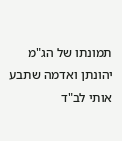תמונתו של הג"מ יהונתן ואדמה שתבע אותי לב"ד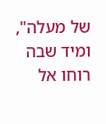של מעלה", ומיד שבה רוחו אל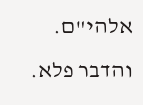אלהי"ם. והדבר פלא.